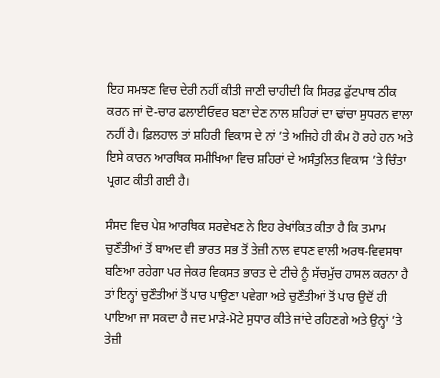ਇਹ ਸਮਝਣ ਵਿਚ ਦੇਰੀ ਨਹੀਂ ਕੀਤੀ ਜਾਣੀ ਚਾਹੀਦੀ ਕਿ ਸਿਰਫ਼ ਫੁੱਟਪਾਥ ਠੀਕ ਕਰਨ ਜਾਂ ਦੋ-ਚਾਰ ਫਲਾਈਓਵਰ ਬਣਾ ਦੇਣ ਨਾਲ ਸ਼ਹਿਰਾਂ ਦਾ ਢਾਂਚਾ ਸੁਧਰਨ ਵਾਲਾ ਨਹੀਂ ਹੈ। ਫ਼ਿਲਹਾਲ ਤਾਂ ਸ਼ਹਿਰੀ ਵਿਕਾਸ ਦੇ ਨਾਂ ’ਤੇ ਅਜਿਹੇ ਹੀ ਕੰਮ ਹੋ ਰਹੇ ਹਨ ਅਤੇ ਇਸੇ ਕਾਰਨ ਆਰਥਿਕ ਸਮੀਖਿਆ ਵਿਚ ਸ਼ਹਿਰਾਂ ਦੇ ਅਸੰਤੁਲਿਤ ਵਿਕਾਸ ’ਤੇ ਚਿੰਤਾ ਪ੍ਰਗਟ ਕੀਤੀ ਗਈ ਹੈ।

ਸੰਸਦ ਵਿਚ ਪੇਸ਼ ਆਰਥਿਕ ਸਰਵੇਖਣ ਨੇ ਇਹ ਰੇਖਾਂਕਿਤ ਕੀਤਾ ਹੈ ਕਿ ਤਮਾਮ ਚੁਣੌਤੀਆਂ ਤੋਂ ਬਾਅਦ ਵੀ ਭਾਰਤ ਸਭ ਤੋਂ ਤੇਜ਼ੀ ਨਾਲ ਵਧਣ ਵਾਲੀ ਅਰਥ-ਵਿਵਸਥਾ ਬਣਿਆ ਰਹੇਗਾ ਪਰ ਜੇਕਰ ਵਿਕਸਤ ਭਾਰਤ ਦੇ ਟੀਚੇ ਨੂੰ ਸੱਚਮੁੱਚ ਹਾਸਲ ਕਰਨਾ ਹੈ ਤਾਂ ਇਨ੍ਹਾਂ ਚੁਣੌਤੀਆਂ ਤੋਂ ਪਾਰ ਪਾਉਣਾ ਪਵੇਗਾ ਅਤੇ ਚੁਣੌਤੀਆਂ ਤੋਂ ਪਾਰ ਉਦੋਂ ਹੀ ਪਾਇਆ ਜਾ ਸਕਦਾ ਹੈ ਜਦ ਮਾੜੇ-ਮੋਟੇ ਸੁਧਾਰ ਕੀਤੇ ਜਾਂਦੇ ਰਹਿਣਗੇ ਅਤੇ ਉਨ੍ਹਾਂ ’ਤੇ ਤੇਜ਼ੀ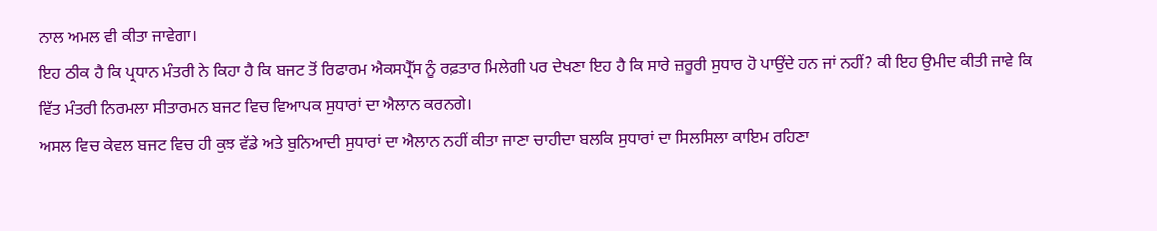ਨਾਲ ਅਮਲ ਵੀ ਕੀਤਾ ਜਾਵੇਗਾ।
ਇਹ ਠੀਕ ਹੈ ਕਿ ਪ੍ਰਧਾਨ ਮੰਤਰੀ ਨੇ ਕਿਹਾ ਹੈ ਕਿ ਬਜਟ ਤੋਂ ਰਿਫਾਰਮ ਐਕਸਪ੍ਰੈੱਸ ਨੂੰ ਰਫ਼ਤਾਰ ਮਿਲੇਗੀ ਪਰ ਦੇਖਣਾ ਇਹ ਹੈ ਕਿ ਸਾਰੇ ਜ਼ਰੂਰੀ ਸੁਧਾਰ ਹੋ ਪਾਉਂਦੇ ਹਨ ਜਾਂ ਨਹੀਂ? ਕੀ ਇਹ ਉਮੀਦ ਕੀਤੀ ਜਾਵੇ ਕਿ ਵਿੱਤ ਮੰਤਰੀ ਨਿਰਮਲਾ ਸੀਤਾਰਮਨ ਬਜਟ ਵਿਚ ਵਿਆਪਕ ਸੁਧਾਰਾਂ ਦਾ ਐਲਾਨ ਕਰਨਗੇ।
ਅਸਲ ਵਿਚ ਕੇਵਲ ਬਜਟ ਵਿਚ ਹੀ ਕੁਝ ਵੱਡੇ ਅਤੇ ਬੁਨਿਆਦੀ ਸੁਧਾਰਾਂ ਦਾ ਐਲਾਨ ਨਹੀਂ ਕੀਤਾ ਜਾਣਾ ਚਾਹੀਦਾ ਬਲਕਿ ਸੁਧਾਰਾਂ ਦਾ ਸਿਲਸਿਲਾ ਕਾਇਮ ਰਹਿਣਾ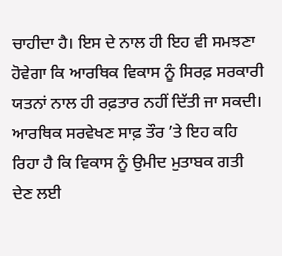ਚਾਹੀਦਾ ਹੈ। ਇਸ ਦੇ ਨਾਲ ਹੀ ਇਹ ਵੀ ਸਮਝਣਾ ਹੋਵੇਗਾ ਕਿ ਆਰਥਿਕ ਵਿਕਾਸ ਨੂੰ ਸਿਰਫ਼ ਸਰਕਾਰੀ ਯਤਨਾਂ ਨਾਲ ਹੀ ਰਫ਼ਤਾਰ ਨਹੀਂ ਦਿੱਤੀ ਜਾ ਸਕਦੀ। ਆਰਥਿਕ ਸਰਵੇਖਣ ਸਾਫ਼ ਤੌਰ ’ਤੇ ਇਹ ਕਹਿ ਰਿਹਾ ਹੈ ਕਿ ਵਿਕਾਸ ਨੂੰ ਉਮੀਦ ਮੁਤਾਬਕ ਗਤੀ ਦੇਣ ਲਈ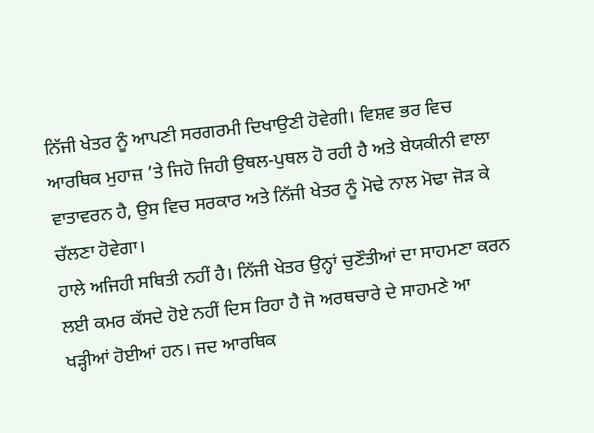ਨਿੱਜੀ ਖੇਤਰ ਨੂੰ ਆਪਣੀ ਸਰਗਰਮੀ ਦਿਖਾਉਣੀ ਹੋਵੇਗੀ। ਵਿਸ਼ਵ ਭਰ ਵਿਚ ਆਰਥਿਕ ਮੁਹਾਜ਼ ’ਤੇ ਜਿਹੋ ਜਿਹੀ ਉਥਲ-ਪੁਥਲ ਹੋ ਰਹੀ ਹੈ ਅਤੇ ਬੇਯਕੀਨੀ ਵਾਲਾ ਵਾਤਾਵਰਨ ਹੈ, ਉਸ ਵਿਚ ਸਰਕਾਰ ਅਤੇ ਨਿੱਜੀ ਖੇਤਰ ਨੂੰ ਮੋਢੇ ਨਾਲ ਮੋਢਾ ਜੋੜ ਕੇ ਚੱਲਣਾ ਹੋਵੇਗਾ।
ਹਾਲੇ ਅਜਿਹੀ ਸਥਿਤੀ ਨਹੀਂ ਹੈ। ਨਿੱਜੀ ਖੇਤਰ ਉਨ੍ਹਾਂ ਚੁਣੌਤੀਆਂ ਦਾ ਸਾਹਮਣਾ ਕਰਨ ਲਈ ਕਮਰ ਕੱਸਦੇ ਹੋਏ ਨਹੀਂ ਦਿਸ ਰਿਹਾ ਹੈ ਜੋ ਅਰਥਚਾਰੇ ਦੇ ਸਾਹਮਣੇ ਆ ਖੜ੍ਹੀਆਂ ਹੋਈਆਂ ਹਨ। ਜਦ ਆਰਥਿਕ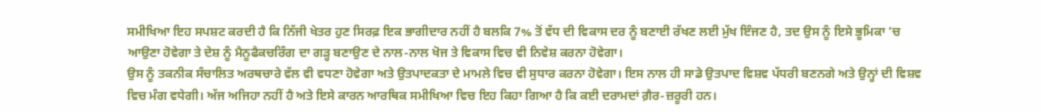ਸਮੀਖਿਆ ਇਹ ਸਪਸ਼ਟ ਕਰਦੀ ਹੈ ਕਿ ਨਿੱਜੀ ਖੇਤਰ ਹੁਣ ਸਿਰਫ਼ ਇਕ ਭਾਗੀਦਾਰ ਨਹੀਂ ਹੈ ਬਲਕਿ 7% ਤੋਂ ਵੱਧ ਦੀ ਵਿਕਾਸ ਦਰ ਨੂੰ ਬਣਾਈ ਰੱਖਣ ਲਈ ਮੁੱਖ ਇੰਜਣ ਹੈ, ਤਦ ਉਸ ਨੂੰ ਇਸੇ ਭੂਮਿਕਾ ’ਚ ਆਉਣਾ ਹੋਵੇਗਾ ਤੇ ਦੇਸ਼ ਨੂੰ ਮੈਨੂਫੈਕਚਰਿੰਗ ਦਾ ਗੜ੍ਹ ਬਣਾਉਣ ਦੇ ਨਾਲ-ਨਾਲ ਖੋਜ ਤੇ ਵਿਕਾਸ ਵਿਚ ਵੀ ਨਿਵੇਸ਼ ਕਰਨਾ ਹੋਵੇਗਾ।
ਉਸ ਨੂੰ ਤਕਨੀਕ ਸੰਚਾਲਿਤ ਅਰਥਚਾਰੇ ਵੱਲ ਵੀ ਵਧਣਾ ਹੋਵੇਗਾ ਅਤੇ ਉਤਪਾਦਕਤਾ ਦੇ ਮਾਮਲੇ ਵਿਚ ਵੀ ਸੁਧਾਰ ਕਰਨਾ ਹੋਵੇਗਾ। ਇਸ ਨਾਲ ਹੀ ਸਾਡੇ ਉਤਪਾਦ ਵਿਸ਼ਵ ਪੱਧਰੀ ਬਣਨਗੇ ਅਤੇ ਉਨ੍ਹਾਂ ਦੀ ਵਿਸ਼ਵ ਵਿਚ ਮੰਗ ਵਧੇਗੀ। ਅੱਜ ਅਜਿਹਾ ਨਹੀਂ ਹੈ ਅਤੇ ਇਸੇ ਕਾਰਨ ਆਰਥਿਕ ਸਮੀਖਿਆ ਵਿਚ ਇਹ ਕਿਹਾ ਗਿਆ ਹੈ ਕਿ ਕਈ ਦਰਾਮਦਾਂ ਗ਼ੈਰ-ਜ਼ਰੂਰੀ ਹਨ।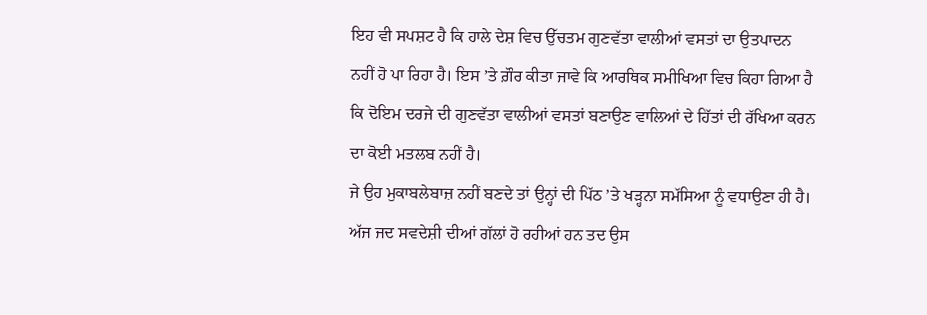ਇਹ ਵੀ ਸਪਸ਼ਟ ਹੈ ਕਿ ਹਾਲੇ ਦੇਸ਼ ਵਿਚ ਉੱਚਤਮ ਗੁਣਵੱਤਾ ਵਾਲੀਆਂ ਵਸਤਾਂ ਦਾ ਉਤਪਾਦਨ ਨਹੀਂ ਹੋ ਪਾ ਰਿਹਾ ਹੈ। ਇਸ ’ਤੇ ਗ਼ੌਰ ਕੀਤਾ ਜਾਵੇ ਕਿ ਆਰਥਿਕ ਸਮੀਖਿਆ ਵਿਚ ਕਿਹਾ ਗਿਆ ਹੈ ਕਿ ਦੋਇਮ ਦਰਜੇ ਦੀ ਗੁਣਵੱਤਾ ਵਾਲੀਆਂ ਵਸਤਾਂ ਬਣਾਉਣ ਵਾਲਿਆਂ ਦੇ ਹਿੱਤਾਂ ਦੀ ਰੱਖਿਆ ਕਰਨ ਦਾ ਕੋਈ ਮਤਲਬ ਨਹੀਂ ਹੈ।
ਜੇ ਉਹ ਮੁਕਾਬਲੇਬਾਜ਼ ਨਹੀਂ ਬਣਦੇ ਤਾਂ ਉਨ੍ਹਾਂ ਦੀ ਪਿੱਠ ’ਤੇ ਖੜ੍ਹਨਾ ਸਮੱਸਿਆ ਨੂੰ ਵਧਾਉਣਾ ਹੀ ਹੈ। ਅੱਜ ਜਦ ਸਵਦੇਸ਼ੀ ਦੀਆਂ ਗੱਲਾਂ ਹੋ ਰਹੀਆਂ ਹਨ ਤਦ ਉਸ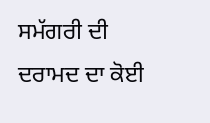ਸਮੱਗਰੀ ਦੀ ਦਰਾਮਦ ਦਾ ਕੋਈ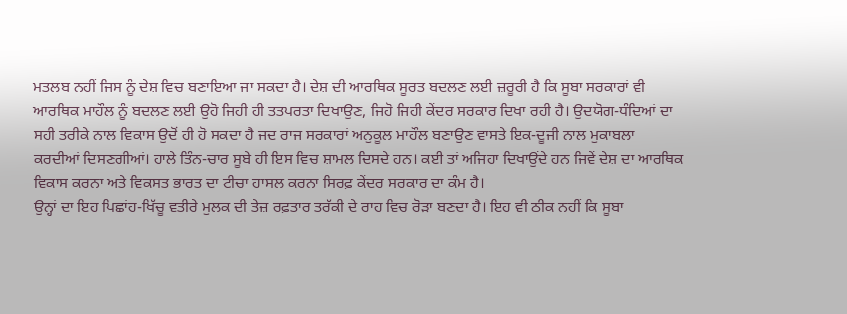ਮਤਲਬ ਨਹੀਂ ਜਿਸ ਨੂੰ ਦੇਸ਼ ਵਿਚ ਬਣਾਇਆ ਜਾ ਸਕਦਾ ਹੈ। ਦੇਸ਼ ਦੀ ਆਰਥਿਕ ਸੂਰਤ ਬਦਲਣ ਲਈ ਜ਼ਰੂਰੀ ਹੈ ਕਿ ਸੂਬਾ ਸਰਕਾਰਾਂ ਵੀ ਆਰਥਿਕ ਮਾਹੌਲ ਨੂੰ ਬਦਲਣ ਲਈ ਉਹੋ ਜਿਹੀ ਹੀ ਤਤਪਰਤਾ ਦਿਖਾਉਣ, ਜਿਹੋ ਜਿਹੀ ਕੇਂਦਰ ਸਰਕਾਰ ਦਿਖਾ ਰਹੀ ਹੈ। ਉਦਯੋਗ-ਧੰਦਿਆਂ ਦਾ ਸਹੀ ਤਰੀਕੇ ਨਾਲ ਵਿਕਾਸ ਉਦੋਂ ਹੀ ਹੋ ਸਕਦਾ ਹੈ ਜਦ ਰਾਜ ਸਰਕਾਰਾਂ ਅਨੁਕੂਲ ਮਾਹੌਲ ਬਣਾਉਣ ਵਾਸਤੇ ਇਕ-ਦੂਜੀ ਨਾਲ ਮੁਕਾਬਲਾ ਕਰਦੀਆਂ ਦਿਸਣਗੀਆਂ। ਹਾਲੇ ਤਿੰਨ-ਚਾਰ ਸੂਬੇ ਹੀ ਇਸ ਵਿਚ ਸ਼ਾਮਲ ਦਿਸਦੇ ਹਨ। ਕਈ ਤਾਂ ਅਜਿਹਾ ਦਿਖਾਉਂਦੇ ਹਨ ਜਿਵੇਂ ਦੇਸ਼ ਦਾ ਆਰਥਿਕ ਵਿਕਾਸ ਕਰਨਾ ਅਤੇ ਵਿਕਸਤ ਭਾਰਤ ਦਾ ਟੀਚਾ ਹਾਸਲ ਕਰਨਾ ਸਿਰਫ਼ ਕੇਂਦਰ ਸਰਕਾਰ ਦਾ ਕੰਮ ਹੈ।
ਉਨ੍ਹਾਂ ਦਾ ਇਹ ਪਿਛਾਂਹ-ਖਿੱਚੂ ਵਤੀਰੇ ਮੁਲਕ ਦੀ ਤੇਜ਼ ਰਫ਼ਤਾਰ ਤਰੱਕੀ ਦੇ ਰਾਹ ਵਿਚ ਰੋੜਾ ਬਣਦਾ ਹੈ। ਇਹ ਵੀ ਠੀਕ ਨਹੀਂ ਕਿ ਸੂਬਾ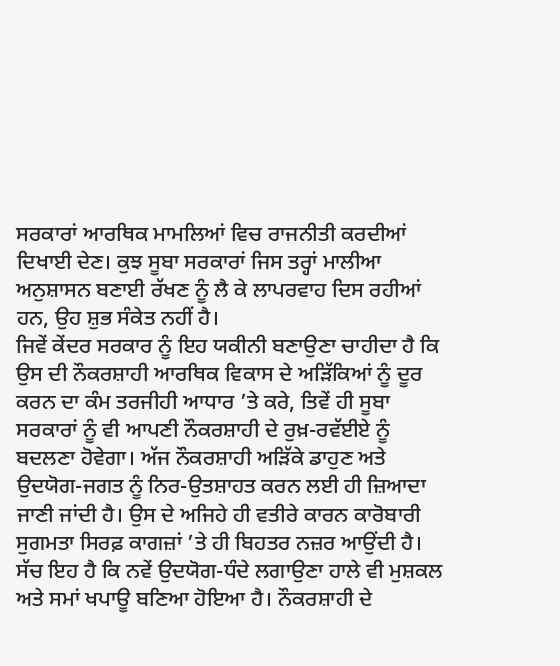ਸਰਕਾਰਾਂ ਆਰਥਿਕ ਮਾਮਲਿਆਂ ਵਿਚ ਰਾਜਨੀਤੀ ਕਰਦੀਆਂ ਦਿਖਾਈ ਦੇਣ। ਕੁਝ ਸੂਬਾ ਸਰਕਾਰਾਂ ਜਿਸ ਤਰ੍ਹਾਂ ਮਾਲੀਆ ਅਨੁਸ਼ਾਸਨ ਬਣਾਈ ਰੱਖਣ ਨੂੰ ਲੈ ਕੇ ਲਾਪਰਵਾਹ ਦਿਸ ਰਹੀਆਂ ਹਨ, ਉਹ ਸ਼ੁਭ ਸੰਕੇਤ ਨਹੀਂ ਹੈ।
ਜਿਵੇਂ ਕੇਂਦਰ ਸਰਕਾਰ ਨੂੰ ਇਹ ਯਕੀਨੀ ਬਣਾਉਣਾ ਚਾਹੀਦਾ ਹੈ ਕਿ ਉਸ ਦੀ ਨੌਕਰਸ਼ਾਹੀ ਆਰਥਿਕ ਵਿਕਾਸ ਦੇ ਅੜਿੱਕਿਆਂ ਨੂੰ ਦੂਰ ਕਰਨ ਦਾ ਕੰਮ ਤਰਜੀਹੀ ਆਧਾਰ ’ਤੇ ਕਰੇ, ਤਿਵੇਂ ਹੀ ਸੂਬਾ ਸਰਕਾਰਾਂ ਨੂੰ ਵੀ ਆਪਣੀ ਨੌਕਰਸ਼ਾਹੀ ਦੇ ਰੁਖ਼-ਰਵੱਈਏ ਨੂੰ ਬਦਲਣਾ ਹੋਵੇਗਾ। ਅੱਜ ਨੌਕਰਸ਼ਾਹੀ ਅੜਿੱਕੇ ਡਾਹੁਣ ਅਤੇ ਉਦਯੋਗ-ਜਗਤ ਨੂੰ ਨਿਰ-ਉਤਸ਼ਾਹਤ ਕਰਨ ਲਈ ਹੀ ਜ਼ਿਆਦਾ ਜਾਣੀ ਜਾਂਦੀ ਹੈ। ਉਸ ਦੇ ਅਜਿਹੇ ਹੀ ਵਤੀਰੇ ਕਾਰਨ ਕਾਰੋਬਾਰੀ ਸੁਗਮਤਾ ਸਿਰਫ਼ ਕਾਗਜ਼ਾਂ ’ਤੇ ਹੀ ਬਿਹਤਰ ਨਜ਼ਰ ਆਉਂਦੀ ਹੈ। ਸੱਚ ਇਹ ਹੈ ਕਿ ਨਵੇਂ ਉਦਯੋਗ-ਧੰਦੇ ਲਗਾਉਣਾ ਹਾਲੇ ਵੀ ਮੁਸ਼ਕਲ ਅਤੇ ਸਮਾਂ ਖਪਾਊ ਬਣਿਆ ਹੋਇਆ ਹੈ। ਨੌਕਰਸ਼ਾਹੀ ਦੇ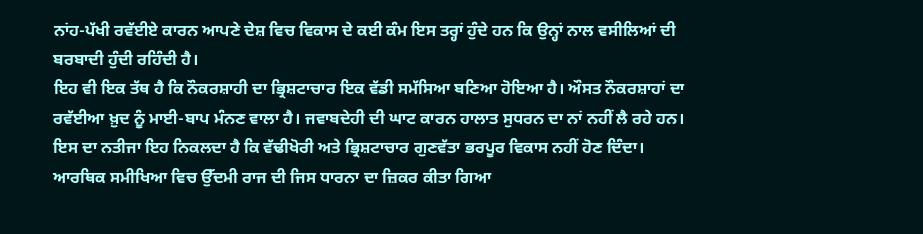ਨਾਂਹ-ਪੱਖੀ ਰਵੱਈਏ ਕਾਰਨ ਆਪਣੇ ਦੇਸ਼ ਵਿਚ ਵਿਕਾਸ ਦੇ ਕਈ ਕੰਮ ਇਸ ਤਰ੍ਹਾਂ ਹੁੰਦੇ ਹਨ ਕਿ ਉਨ੍ਹਾਂ ਨਾਲ ਵਸੀਲਿਆਂ ਦੀ ਬਰਬਾਦੀ ਹੁੰਦੀ ਰਹਿੰਦੀ ਹੈ।
ਇਹ ਵੀ ਇਕ ਤੱਥ ਹੈ ਕਿ ਨੌਕਰਸ਼ਾਹੀ ਦਾ ਭ੍ਰਿਸ਼ਟਾਚਾਰ ਇਕ ਵੱਡੀ ਸਮੱਸਿਆ ਬਣਿਆ ਹੋਇਆ ਹੈ। ਔਸਤ ਨੌਕਰਸ਼ਾਹਾਂ ਦਾ ਰਵੱਈਆ ਖ਼ੁਦ ਨੂੰ ਮਾਈ-ਬਾਪ ਮੰਨਣ ਵਾਲਾ ਹੈ। ਜਵਾਬਦੇਹੀ ਦੀ ਘਾਟ ਕਾਰਨ ਹਾਲਾਤ ਸੁਧਰਨ ਦਾ ਨਾਂ ਨਹੀਂ ਲੈ ਰਹੇ ਹਨ। ਇਸ ਦਾ ਨਤੀਜਾ ਇਹ ਨਿਕਲਦਾ ਹੈ ਕਿ ਵੱਢੀਖੋਰੀ ਅਤੇ ਭ੍ਰਿਸ਼ਟਾਚਾਰ ਗੁਣਵੱਤਾ ਭਰਪੂਰ ਵਿਕਾਸ ਨਹੀਂ ਹੋਣ ਦਿੰਦਾ।
ਆਰਥਿਕ ਸਮੀਖਿਆ ਵਿਚ ਉੱਦਮੀ ਰਾਜ ਦੀ ਜਿਸ ਧਾਰਨਾ ਦਾ ਜ਼ਿਕਰ ਕੀਤਾ ਗਿਆ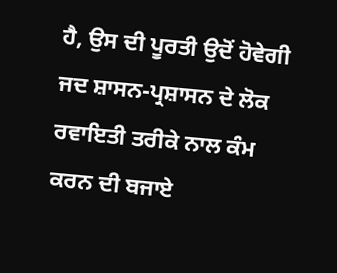ਹੈ, ਉਸ ਦੀ ਪੂਰਤੀ ਉਦੋਂ ਹੋਵੇਗੀ ਜਦ ਸ਼ਾਸਨ-ਪ੍ਰਸ਼ਾਸਨ ਦੇ ਲੋਕ ਰਵਾਇਤੀ ਤਰੀਕੇ ਨਾਲ ਕੰਮ ਕਰਨ ਦੀ ਬਜਾਏ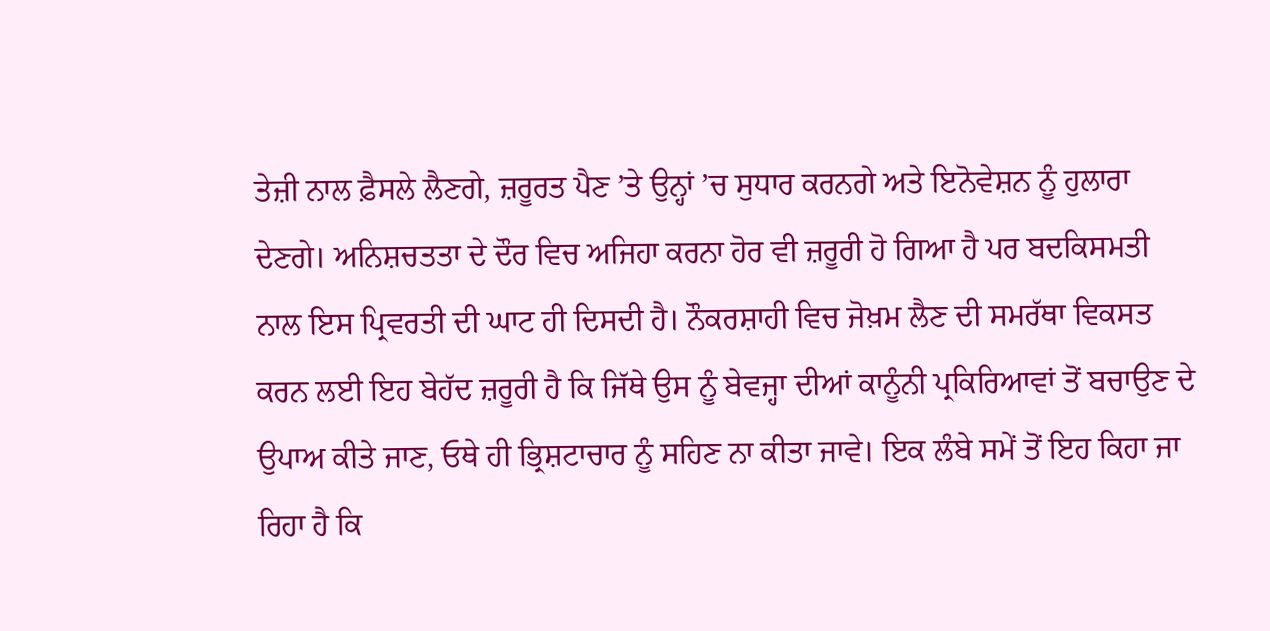ਤੇਜ਼ੀ ਨਾਲ ਫ਼ੈਸਲੇ ਲੈਣਗੇ, ਜ਼ਰੂਰਤ ਪੈਣ ’ਤੇ ਉਨ੍ਹਾਂ ’ਚ ਸੁਧਾਰ ਕਰਨਗੇ ਅਤੇ ਇਨੋਵੇਸ਼ਨ ਨੂੰ ਹੁਲਾਰਾ ਦੇਣਗੇ। ਅਨਿਸ਼ਚਤਤਾ ਦੇ ਦੌਰ ਵਿਚ ਅਜਿਹਾ ਕਰਨਾ ਹੋਰ ਵੀ ਜ਼ਰੂਰੀ ਹੋ ਗਿਆ ਹੈ ਪਰ ਬਦਕਿਸਮਤੀ ਨਾਲ ਇਸ ਪ੍ਰਿਵਰਤੀ ਦੀ ਘਾਟ ਹੀ ਦਿਸਦੀ ਹੈ। ਨੌਕਰਸ਼ਾਹੀ ਵਿਚ ਜੋਖ਼ਮ ਲੈਣ ਦੀ ਸਮਰੱਥਾ ਵਿਕਸਤ ਕਰਨ ਲਈ ਇਹ ਬੇਹੱਦ ਜ਼ਰੂਰੀ ਹੈ ਕਿ ਜਿੱਥੇ ਉਸ ਨੂੰ ਬੇਵਜ੍ਹਾ ਦੀਆਂ ਕਾਨੂੰਨੀ ਪ੍ਰਕਿਰਿਆਵਾਂ ਤੋਂ ਬਚਾਉਣ ਦੇ ਉਪਾਅ ਕੀਤੇ ਜਾਣ, ਓਥੇ ਹੀ ਭ੍ਰਿਸ਼ਟਾਚਾਰ ਨੂੰ ਸਹਿਣ ਨਾ ਕੀਤਾ ਜਾਵੇ। ਇਕ ਲੰਬੇ ਸਮੇਂ ਤੋਂ ਇਹ ਕਿਹਾ ਜਾ ਰਿਹਾ ਹੈ ਕਿ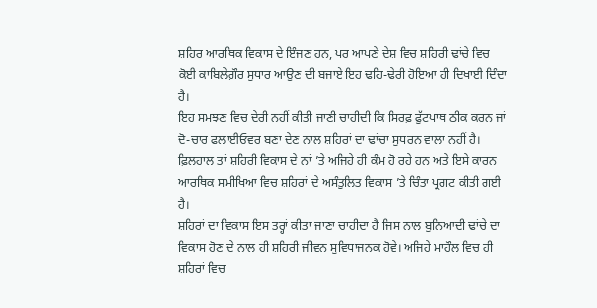ਸ਼ਹਿਰ ਆਰਥਿਕ ਵਿਕਾਸ ਦੇ ਇੰਜਣ ਹਨ, ਪਰ ਆਪਣੇ ਦੇਸ਼ ਵਿਚ ਸ਼ਹਿਰੀ ਢਾਂਚੇ ਵਿਚ ਕੋਈ ਕਾਬਿਲੇਗ਼ੌਰ ਸੁਧਾਰ ਆਉਣ ਦੀ ਬਜਾਏ ਇਹ ਢਹਿ-ਢੇਰੀ ਹੋਇਆ ਹੀ ਦਿਖਾਈ ਦਿੰਦਾ ਹੈ।
ਇਹ ਸਮਝਣ ਵਿਚ ਦੇਰੀ ਨਹੀਂ ਕੀਤੀ ਜਾਣੀ ਚਾਹੀਦੀ ਕਿ ਸਿਰਫ਼ ਫੁੱਟਪਾਥ ਠੀਕ ਕਰਨ ਜਾਂ ਦੋ-ਚਾਰ ਫਲਾਈਓਵਰ ਬਣਾ ਦੇਣ ਨਾਲ ਸ਼ਹਿਰਾਂ ਦਾ ਢਾਂਚਾ ਸੁਧਰਨ ਵਾਲਾ ਨਹੀਂ ਹੈ। ਫ਼ਿਲਹਾਲ ਤਾਂ ਸ਼ਹਿਰੀ ਵਿਕਾਸ ਦੇ ਨਾਂ ’ਤੇ ਅਜਿਹੇ ਹੀ ਕੰਮ ਹੋ ਰਹੇ ਹਨ ਅਤੇ ਇਸੇ ਕਾਰਨ ਆਰਥਿਕ ਸਮੀਖਿਆ ਵਿਚ ਸ਼ਹਿਰਾਂ ਦੇ ਅਸੰਤੁਲਿਤ ਵਿਕਾਸ ’ਤੇ ਚਿੰਤਾ ਪ੍ਰਗਟ ਕੀਤੀ ਗਈ ਹੈ।
ਸ਼ਹਿਰਾਂ ਦਾ ਵਿਕਾਸ ਇਸ ਤਰ੍ਹਾਂ ਕੀਤਾ ਜਾਣਾ ਚਾਹੀਦਾ ਹੈ ਜਿਸ ਨਾਲ ਬੁਨਿਆਦੀ ਢਾਂਚੇ ਦਾ ਵਿਕਾਸ ਹੋਣ ਦੇ ਨਾਲ ਹੀ ਸ਼ਹਿਰੀ ਜੀਵਨ ਸੁਵਿਧਾਜਨਕ ਹੋਵੇ। ਅਜਿਹੇ ਮਾਹੌਲ ਵਿਚ ਹੀ ਸ਼ਹਿਰਾਂ ਵਿਚ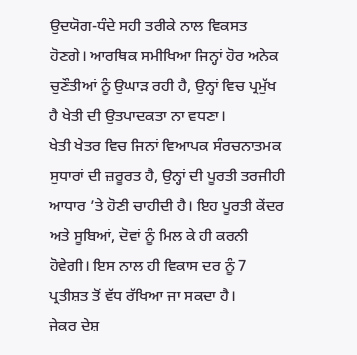ਉਦਯੋਗ-ਧੰਦੇ ਸਹੀ ਤਰੀਕੇ ਨਾਲ ਵਿਕਸਤ ਹੋਣਗੇ। ਆਰਥਿਕ ਸਮੀਖਿਆ ਜਿਨ੍ਹਾਂ ਹੋਰ ਅਨੇਕ ਚੁਣੌਤੀਆਂ ਨੂੰ ਉਘਾੜ ਰਹੀ ਹੈ, ਉਨ੍ਹਾਂ ਵਿਚ ਪ੍ਰਮੁੱਖ ਹੈ ਖੇਤੀ ਦੀ ਉਤਪਾਦਕਤਾ ਨਾ ਵਧਣਾ।
ਖੇਤੀ ਖੇਤਰ ਵਿਚ ਜਿਨਾਂ ਵਿਆਪਕ ਸੰਰਚਨਾਤਮਕ ਸੁਧਾਰਾਂ ਦੀ ਜ਼ਰੂਰਤ ਹੈ, ਉਨ੍ਹਾਂ ਦੀ ਪੂਰਤੀ ਤਰਜੀਹੀ ਆਧਾਰ ’ਤੇ ਹੋਣੀ ਚਾਹੀਦੀ ਹੈ। ਇਹ ਪੂਰਤੀ ਕੇਂਦਰ ਅਤੇ ਸੂਬਿਆਂ, ਦੋਵਾਂ ਨੂੰ ਮਿਲ ਕੇ ਹੀ ਕਰਨੀ ਹੋਵੇਗੀ। ਇਸ ਨਾਲ ਹੀ ਵਿਕਾਸ ਦਰ ਨੂੰ 7 ਪ੍ਰਤੀਸ਼ਤ ਤੋਂ ਵੱਧ ਰੱਖਿਆ ਜਾ ਸਕਦਾ ਹੈ।
ਜੇਕਰ ਦੇਸ਼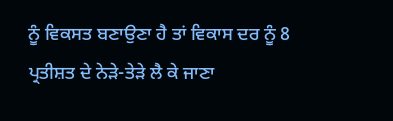ਨੂੰ ਵਿਕਸਤ ਬਣਾਉਣਾ ਹੈ ਤਾਂ ਵਿਕਾਸ ਦਰ ਨੂੰ 8 ਪ੍ਰਤੀਸ਼ਤ ਦੇ ਨੇੜੇ-ਤੇੜੇ ਲੈ ਕੇ ਜਾਣਾ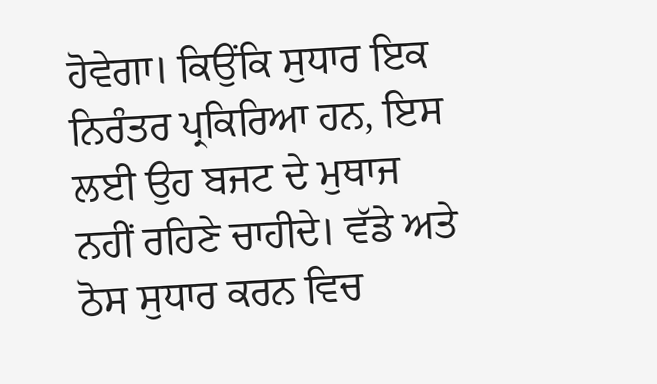ਹੋਵੇਗਾ। ਕਿਉਂਕਿ ਸੁਧਾਰ ਇਕ ਨਿਰੰਤਰ ਪ੍ਰਕਿਰਿਆ ਹਨ, ਇਸ ਲਈ ਉਹ ਬਜਟ ਦੇ ਮੁਥਾਜ ਨਹੀਂ ਰਹਿਣੇ ਚਾਹੀਦੇ। ਵੱਡੇ ਅਤੇ ਠੋਸ ਸੁਧਾਰ ਕਰਨ ਵਿਚ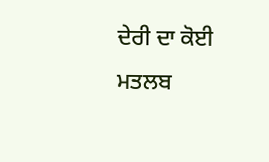ਦੇਰੀ ਦਾ ਕੋਈ ਮਤਲਬ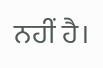ਨਹੀਂ ਹੈ।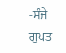-ਸੰਜੇ ਗੁਪਤ